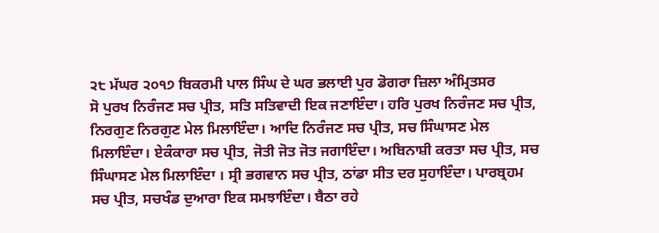੨੮ ਮੱਘਰ ੨੦੧੭ ਬਿਕਰਮੀ ਪਾਲ ਸਿੰਘ ਦੇ ਘਰ ਭਲਾਈ ਪੁਰ ਡੋਗਰਾ ਜ਼ਿਲਾ ਅੰਮ੍ਰਿਤਸਰ
ਸੋ ਪੁਰਖ ਨਿਰੰਜਣ ਸਚ ਪ੍ਰੀਤ, ਸਤਿ ਸਤਿਵਾਦੀ ਇਕ ਜਣਾਇੰਦਾ। ਹਰਿ ਪੁਰਖ ਨਿਰੰਜਣ ਸਚ ਪ੍ਰੀਤ, ਨਿਰਗੁਣ ਨਿਰਗੁਣ ਮੇਲ ਮਿਲਾਇੰਦਾ। ਆਦਿ ਨਿਰੰਜਣ ਸਚ ਪ੍ਰੀਤ, ਸਚ ਸਿੰਘਾਸਣ ਮੇਲ ਮਿਲਾਇੰਦਾ। ਏਕੰਕਾਰਾ ਸਚ ਪ੍ਰੀਤ, ਜੋਤੀ ਜੋਤ ਜੋਤ ਜਗਾਇੰਦਾ। ਅਬਿਨਾਸ਼ੀ ਕਰਤਾ ਸਚ ਪ੍ਰੀਤ, ਸਚ ਸਿੰਘਾਸਣ ਮੇਲ ਮਿਲਾਇੰਦਾ । ਸ੍ਰੀ ਭਗਵਾਨ ਸਚ ਪ੍ਰੀਤ, ਠਾਂਡਾ ਸੀਤ ਦਰ ਸੁਹਾਇੰਦਾ। ਪਾਰਬ੍ਰਹਮ ਸਚ ਪ੍ਰੀਤ, ਸਚਖੰਡ ਦੁਆਰਾ ਇਕ ਸਮਝਾਇੰਦਾ। ਬੈਠਾ ਰਹੇ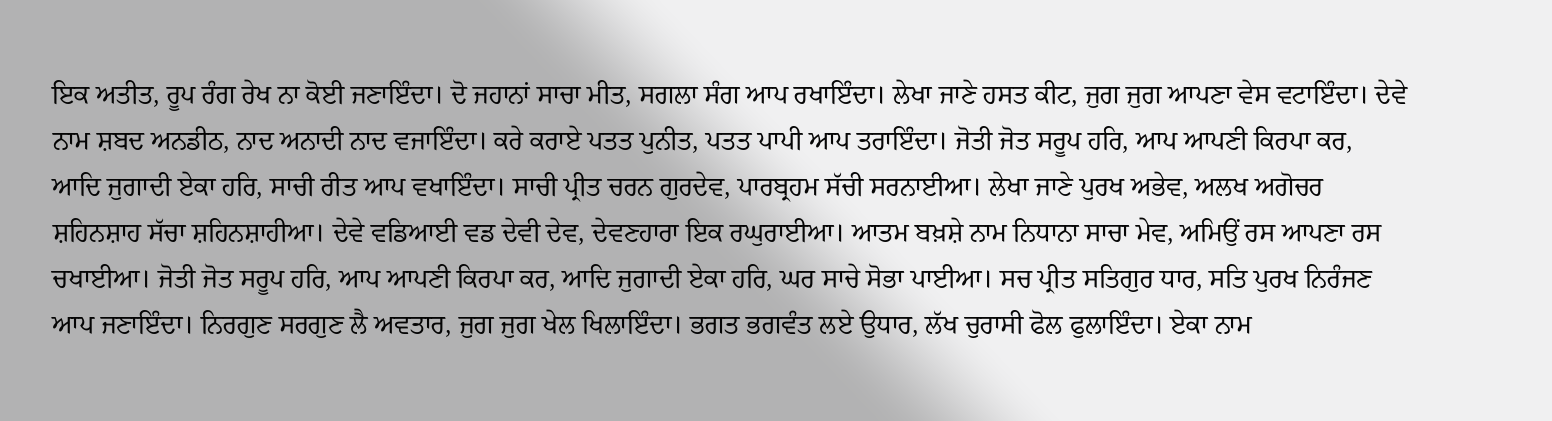ਇਕ ਅਤੀਤ, ਰੂਪ ਰੰਗ ਰੇਖ ਨਾ ਕੋਈ ਜਣਾਇੰਦਾ। ਦੋ ਜਹਾਨਾਂ ਸਾਚਾ ਮੀਤ, ਸਗਲਾ ਸੰਗ ਆਪ ਰਖਾਇੰਦਾ। ਲੇਖਾ ਜਾਣੇ ਹਸਤ ਕੀਟ, ਜੁਗ ਜੁਗ ਆਪਣਾ ਵੇਸ ਵਟਾਇੰਦਾ। ਦੇਵੇ ਨਾਮ ਸ਼ਬਦ ਅਨਡੀਠ, ਨਾਦ ਅਨਾਦੀ ਨਾਦ ਵਜਾਇੰਦਾ। ਕਰੇ ਕਰਾਏ ਪਤਤ ਪੁਨੀਤ, ਪਤਤ ਪਾਪੀ ਆਪ ਤਰਾਇੰਦਾ। ਜੋਤੀ ਜੋਤ ਸਰੂਪ ਹਰਿ, ਆਪ ਆਪਣੀ ਕਿਰਪਾ ਕਰ, ਆਦਿ ਜੁਗਾਦੀ ਏਕਾ ਹਰਿ, ਸਾਚੀ ਰੀਤ ਆਪ ਵਖਾਇੰਦਾ। ਸਾਚੀ ਪ੍ਰੀਤ ਚਰਨ ਗੁਰਦੇਵ, ਪਾਰਬ੍ਰਹਮ ਸੱਚੀ ਸਰਨਾਈਆ। ਲੇਖਾ ਜਾਣੇ ਪੁਰਖ ਅਭੇਵ, ਅਲਖ ਅਗੋਚਰ ਸ਼ਹਿਨਸ਼ਾਹ ਸੱਚਾ ਸ਼ਹਿਨਸ਼ਾਹੀਆ। ਦੇਵੇ ਵਡਿਆਈ ਵਡ ਦੇਵੀ ਦੇਵ, ਦੇਵਣਹਾਰਾ ਇਕ ਰਘੁਰਾਈਆ। ਆਤਮ ਬਖ਼ਸ਼ੇ ਨਾਮ ਨਿਧਾਨਾ ਸਾਚਾ ਮੇਵ, ਅਮਿਉਂ ਰਸ ਆਪਣਾ ਰਸ ਚਖਾਈਆ। ਜੋਤੀ ਜੋਤ ਸਰੂਪ ਹਰਿ, ਆਪ ਆਪਣੀ ਕਿਰਪਾ ਕਰ, ਆਦਿ ਜੁਗਾਦੀ ਏਕਾ ਹਰਿ, ਘਰ ਸਾਚੇ ਸੋਭਾ ਪਾਈਆ। ਸਚ ਪ੍ਰੀਤ ਸਤਿਗੁਰ ਧਾਰ, ਸਤਿ ਪੁਰਖ ਨਿਰੰਜਣ ਆਪ ਜਣਾਇੰਦਾ। ਨਿਰਗੁਣ ਸਰਗੁਣ ਲੈ ਅਵਤਾਰ, ਜੁਗ ਜੁਗ ਖੇਲ ਖਿਲਾਇੰਦਾ। ਭਗਤ ਭਗਵੰਤ ਲਏ ਉਧਾਰ, ਲੱਖ ਚੁਰਾਸੀ ਫੋਲ ਫੁਲਾਇੰਦਾ। ਏਕਾ ਨਾਮ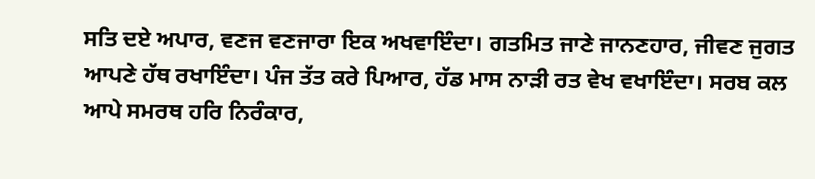ਸਤਿ ਦਏ ਅਪਾਰ, ਵਣਜ ਵਣਜਾਰਾ ਇਕ ਅਖਵਾਇੰਦਾ। ਗਤਮਿਤ ਜਾਣੇ ਜਾਨਣਹਾਰ, ਜੀਵਣ ਜੁਗਤ ਆਪਣੇ ਹੱਥ ਰਖਾਇੰਦਾ। ਪੰਜ ਤੱਤ ਕਰੇ ਪਿਆਰ, ਹੱਡ ਮਾਸ ਨਾੜੀ ਰਤ ਵੇਖ ਵਖਾਇੰਦਾ। ਸਰਬ ਕਲ ਆਪੇ ਸਮਰਥ ਹਰਿ ਨਿਰੰਕਾਰ,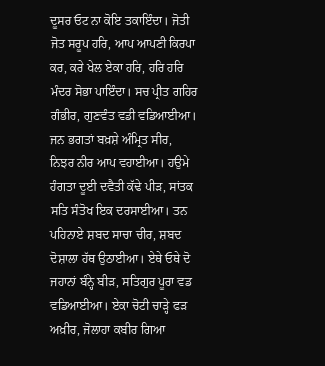ਦੂਸਰ ਓਟ ਨਾ ਕੋਇ ਤਕਾਇੰਦਾ। ਜੋਤੀ ਜੋਤ ਸਰੂਪ ਹਰਿ, ਆਪ ਆਪਣੀ ਕਿਰਪਾ ਕਰ, ਕਰੇ ਖੇਲ ਏਕਾ ਹਰਿ, ਹਰਿ ਹਰਿ ਮੰਦਰ ਸੋਭਾ ਪਾਇੰਦਾ। ਸਚ ਪ੍ਰੀਤ ਗਹਿਰ ਗੰਭੀਰ, ਗੁਣਵੰਤ ਵਡੀ ਵਡਿਆਈਆ। ਜਨ ਭਗਤਾਂ ਬਖ਼ਸ਼ੇ ਅੰਮ੍ਰਿਤ ਸੀਰ, ਨਿਝਰ ਨੀਰ ਆਪ ਵਹਾਈਆ। ਹਉਮੇ ਹੰਗਤਾ ਦੂਈ ਦਵੈਤੀ ਕੱਢੇ ਪੀੜ, ਸਾਂਤਕ ਸਤਿ ਸੰਤੋਖ ਇਕ ਦਰਸਾਈਆ। ਤਨ ਪਹਿਨਾਏ ਸ਼ਬਦ ਸਾਚਾ ਚੀਰ, ਸ਼ਬਦ ਦੋਸ਼ਾਲਾ ਹੱਥ ਉਠਾਈਆ। ਏਥੇ ਓਥੇ ਦੋ ਜਹਾਨਾਂ ਬੰਨ੍ਹੇ ਬੀੜ, ਸਤਿਗੁਰ ਪੂਰਾ ਵਡ ਵਡਿਆਈਆ। ਏਕਾ ਚੋਟੀ ਚਾੜ੍ਹੇ ਫੜ ਅਖ਼ੀਰ, ਜੋਲਾਹਾ ਕਬੀਰ ਗਿਆ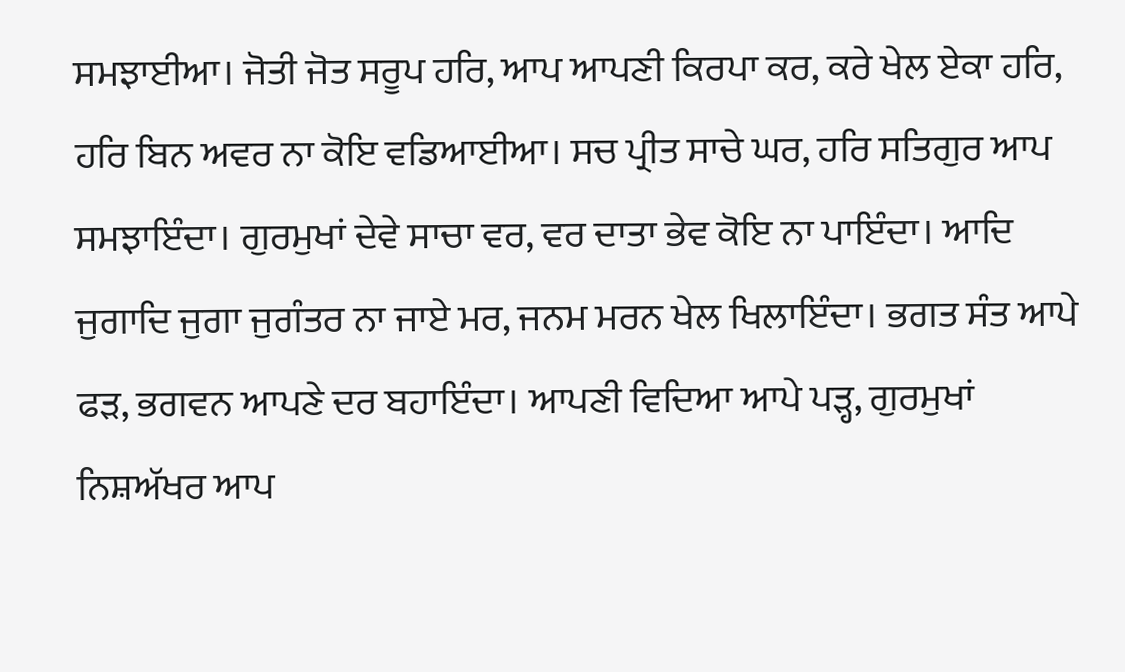ਸਮਝਾਈਆ। ਜੋਤੀ ਜੋਤ ਸਰੂਪ ਹਰਿ, ਆਪ ਆਪਣੀ ਕਿਰਪਾ ਕਰ, ਕਰੇ ਖੇਲ ਏਕਾ ਹਰਿ, ਹਰਿ ਬਿਨ ਅਵਰ ਨਾ ਕੋਇ ਵਡਿਆਈਆ। ਸਚ ਪ੍ਰੀਤ ਸਾਚੇ ਘਰ, ਹਰਿ ਸਤਿਗੁਰ ਆਪ ਸਮਝਾਇੰਦਾ। ਗੁਰਮੁਖਾਂ ਦੇਵੇ ਸਾਚਾ ਵਰ, ਵਰ ਦਾਤਾ ਭੇਵ ਕੋਇ ਨਾ ਪਾਇੰਦਾ। ਆਦਿ ਜੁਗਾਦਿ ਜੁਗਾ ਜੁਗੰਤਰ ਨਾ ਜਾਏ ਮਰ, ਜਨਮ ਮਰਨ ਖੇਲ ਖਿਲਾਇੰਦਾ। ਭਗਤ ਸੰਤ ਆਪੇ ਫੜ, ਭਗਵਨ ਆਪਣੇ ਦਰ ਬਹਾਇੰਦਾ। ਆਪਣੀ ਵਿਦਿਆ ਆਪੇ ਪੜ੍ਹ, ਗੁਰਮੁਖਾਂ ਨਿਸ਼ਅੱਖਰ ਆਪ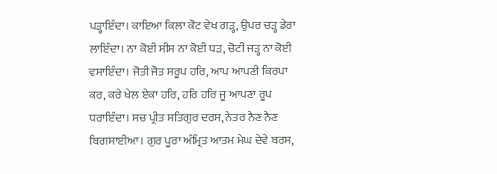ਪੜ੍ਹਾਇੰਦਾ। ਕਾਇਆ ਕਿਲਾ ਕੋਟ ਵੇਖ ਗੜ੍ਹ, ਉਪਰ ਚੜ੍ਹ ਡੇਰਾ ਲਾਇੰਦਾ। ਨਾ ਕੋਈ ਸੀਸ ਨਾ ਕੋਈ ਧੜ, ਚੋਟੀ ਜੜ੍ਹ ਨਾ ਕੋਈ ਵਸਾਇੰਦਾ। ਜੋਤੀ ਜੋਤ ਸਰੂਪ ਹਰਿ, ਆਪ ਆਪਣੀ ਕਿਰਪਾ ਕਰ, ਕਰੇ ਖੇਲ ਏਕਾ ਹਰਿ, ਹਰਿ ਹਰਿ ਜੂ ਆਪਣਾ ਰੂਪ ਧਰਾਇੰਦਾ। ਸਚ ਪ੍ਰੀਤ ਸਤਿਗੁਰ ਦਰਸ, ਨੇਤਰ ਨੈਣ ਨੈਣ ਬਿਗਸਾਈਆ। ਗੁਰ ਪੂਰਾ ਅੰਮ੍ਰਿਤ ਆਤਮ ਮੇਘ ਦੇਵੇ ਬਰਸ,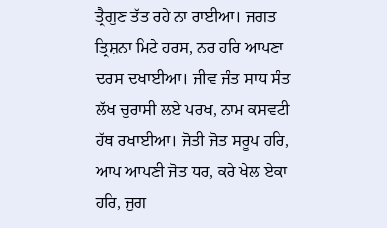ਤ੍ਰੈਗੁਣ ਤੱਤ ਰਹੇ ਨਾ ਰਾਈਆ। ਜਗਤ ਤ੍ਰਿਸ਼ਨਾ ਮਿਟੇ ਹਰਸ, ਨਰ ਹਰਿ ਆਪਣਾ ਦਰਸ ਦਖਾਈਆ। ਜੀਵ ਜੰਤ ਸਾਧ ਸੰਤ ਲੱਖ ਚੁਰਾਸੀ ਲਏ ਪਰਖ, ਨਾਮ ਕਸਵਟੀ ਹੱਥ ਰਖਾਈਆ। ਜੋਤੀ ਜੋਤ ਸਰੂਪ ਹਰਿ, ਆਪ ਆਪਣੀ ਜੋਤ ਧਰ, ਕਰੇ ਖੇਲ ਏਕਾ ਹਰਿ, ਜੁਗ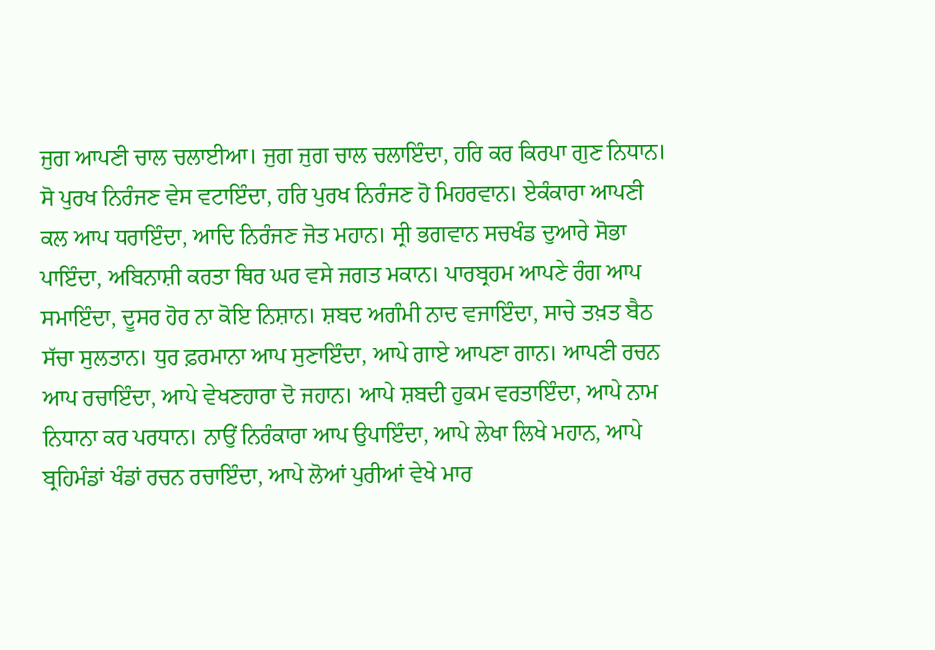ਜੁਗ ਆਪਣੀ ਚਾਲ ਚਲਾਈਆ। ਜੁਗ ਜੁਗ ਚਾਲ ਚਲਾਇੰਦਾ, ਹਰਿ ਕਰ ਕਿਰਪਾ ਗੁਣ ਨਿਧਾਨ। ਸੋ ਪੁਰਖ ਨਿਰੰਜਣ ਵੇਸ ਵਟਾਇੰਦਾ, ਹਰਿ ਪੁਰਖ ਨਿਰੰਜਣ ਹੋ ਮਿਹਰਵਾਨ। ਏਕੰਕਾਰਾ ਆਪਣੀ ਕਲ ਆਪ ਧਰਾਇੰਦਾ, ਆਦਿ ਨਿਰੰਜਣ ਜੋਤ ਮਹਾਨ। ਸ੍ਰੀ ਭਗਵਾਨ ਸਚਖੰਡ ਦੁਆਰੇ ਸੋਭਾ ਪਾਇੰਦਾ, ਅਬਿਨਾਸ਼ੀ ਕਰਤਾ ਥਿਰ ਘਰ ਵਸੇ ਜਗਤ ਮਕਾਨ। ਪਾਰਬ੍ਰਹਮ ਆਪਣੇ ਰੰਗ ਆਪ ਸਮਾਇੰਦਾ, ਦੂਸਰ ਹੋਰ ਨਾ ਕੋਇ ਨਿਸ਼ਾਨ। ਸ਼ਬਦ ਅਗੰਮੀ ਨਾਦ ਵਜਾਇੰਦਾ, ਸਾਚੇ ਤਖ਼ਤ ਬੈਠ ਸੱਚਾ ਸੁਲਤਾਨ। ਧੁਰ ਫ਼ਰਮਾਨਾ ਆਪ ਸੁਣਾਇੰਦਾ, ਆਪੇ ਗਾਏ ਆਪਣਾ ਗਾਨ। ਆਪਣੀ ਰਚਨ ਆਪ ਰਚਾਇੰਦਾ, ਆਪੇ ਵੇਖਣਹਾਰਾ ਦੋ ਜਹਾਨ। ਆਪੇ ਸ਼ਬਦੀ ਹੁਕਮ ਵਰਤਾਇੰਦਾ, ਆਪੇ ਨਾਮ ਨਿਧਾਨਾ ਕਰ ਪਰਧਾਨ। ਨਾਉਂ ਨਿਰੰਕਾਰਾ ਆਪ ਉਪਾਇੰਦਾ, ਆਪੇ ਲੇਖਾ ਲਿਖੇ ਮਹਾਨ, ਆਪੇ ਬ੍ਰਹਿਮੰਡਾਂ ਖੰਡਾਂ ਰਚਨ ਰਚਾਇੰਦਾ, ਆਪੇ ਲੋਆਂ ਪੁਰੀਆਂ ਵੇਖੇ ਮਾਰ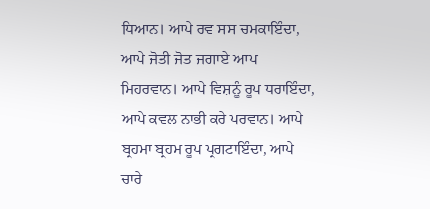ਧਿਆਨ। ਆਪੇ ਰਵ ਸਸ ਚਮਕਾਇੰਦਾ, ਆਪੇ ਜੋਤੀ ਜੋਤ ਜਗਾਏ ਆਪ ਮਿਹਰਵਾਨ। ਆਪੇ ਵਿਸ਼ਨੂੰ ਰੂਪ ਧਰਾਇੰਦਾ, ਆਪੇ ਕਵਲ ਨਾਭੀ ਕਰੇ ਪਰਵਾਨ। ਆਪੇ ਬ੍ਰਹਮਾ ਬ੍ਰਹਮ ਰੂਪ ਪ੍ਰਗਟਾਇੰਦਾ, ਆਪੇ ਚਾਰੇ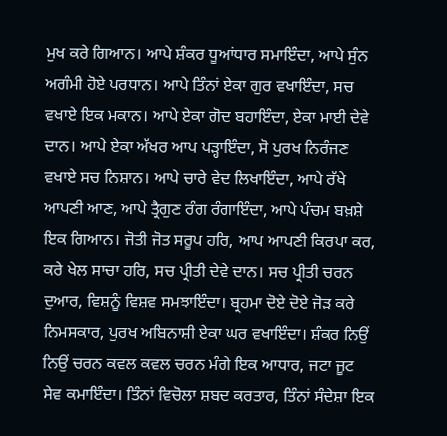ਮੁਖ ਕਰੇ ਗਿਆਨ। ਆਪੇ ਸ਼ੰਕਰ ਧੂਆਂਧਾਰ ਸਮਾਇੰਦਾ, ਆਪੇ ਸੁੰਨ ਅਗੰਮੀ ਹੋਏ ਪਰਧਾਨ। ਆਪੇ ਤਿੰਨਾਂ ਏਕਾ ਗੁਰ ਵਖਾਇੰਦਾ, ਸਚ ਵਖਾਏ ਇਕ ਮਕਾਨ। ਆਪੇ ਏਕਾ ਗੋਦ ਬਹਾਇੰਦਾ, ਏਕਾ ਮਾਈ ਦੇਵੇ ਦਾਨ। ਆਪੇ ਏਕਾ ਅੱਖਰ ਆਪ ਪੜ੍ਹਾਇੰਦਾ, ਸੋ ਪੁਰਖ ਨਿਰੰਜਣ ਵਖਾਏ ਸਚ ਨਿਸ਼ਾਨ। ਆਪੇ ਚਾਰੇ ਵੇਦ ਲਿਖਾਇੰਦਾ, ਆਪੇ ਰੱਖੇ ਆਪਣੀ ਆਣ, ਆਪੇ ਤ੍ਰੈਗੁਣ ਰੰਗ ਰੰਗਾਇੰਦਾ, ਆਪੇ ਪੰਚਮ ਬਖ਼ਸ਼ੇ ਇਕ ਗਿਆਨ। ਜੋਤੀ ਜੋਤ ਸਰੂਪ ਹਰਿ, ਆਪ ਆਪਣੀ ਕਿਰਪਾ ਕਰ, ਕਰੇ ਖੇਲ ਸਾਚਾ ਹਰਿ, ਸਚ ਪ੍ਰੀਤੀ ਦੇਵੇ ਦਾਨ। ਸਚ ਪ੍ਰੀਤੀ ਚਰਨ ਦੁਆਰ, ਵਿਸ਼ਨੂੰ ਵਿਸ਼ਵ ਸਮਝਾਇੰਦਾ। ਬ੍ਰਹਮਾ ਦੋਏ ਦੋਏ ਜੋੜ ਕਰੇ ਨਿਮਸਕਾਰ, ਪੁਰਖ ਅਬਿਨਾਸ਼ੀ ਏਕਾ ਘਰ ਵਖਾਇੰਦਾ। ਸ਼ੰਕਰ ਨਿਉਂ ਨਿਉਂ ਚਰਨ ਕਵਲ ਕਵਲ ਚਰਨ ਮੰਗੇ ਇਕ ਆਧਾਰ, ਜਟਾ ਜੂਟ ਸੇਵ ਕਮਾਇੰਦਾ। ਤਿੰਨਾਂ ਵਿਚੋਲਾ ਸ਼ਬਦ ਕਰਤਾਰ, ਤਿੰਨਾਂ ਸੰਦੇਸ਼ਾ ਇਕ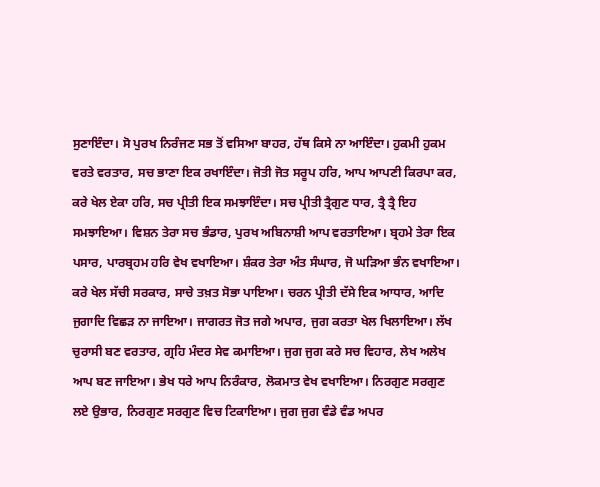ਸੁਣਾਇੰਦਾ। ਸੋ ਪੁਰਖ ਨਿਰੰਜਣ ਸਭ ਤੋਂ ਵਸਿਆ ਬਾਹਰ, ਹੱਥ ਕਿਸੇ ਨਾ ਆਇੰਦਾ। ਹੁਕਮੀ ਹੁਕਮ ਵਰਤੇ ਵਰਤਾਰ, ਸਚ ਭਾਣਾ ਇਕ ਰਖਾਇੰਦਾ। ਜੋਤੀ ਜੋਤ ਸਰੂਪ ਹਰਿ, ਆਪ ਆਪਣੀ ਕਿਰਪਾ ਕਰ, ਕਰੇ ਖੇਲ ਏਕਾ ਹਰਿ, ਸਚ ਪ੍ਰੀਤੀ ਇਕ ਸਮਝਾਇੰਦਾ। ਸਚ ਪ੍ਰੀਤੀ ਤ੍ਰੈਗੁਣ ਧਾਰ, ਤ੍ਰੈ ਤ੍ਰੈ ਇਹ ਸਮਝਾਇਆ। ਵਿਸ਼ਨ ਤੇਰਾ ਸਚ ਭੰਡਾਰ, ਪੁਰਖ ਅਬਿਨਾਸ਼ੀ ਆਪ ਵਰਤਾਇਆ। ਬ੍ਰਹਮੇ ਤੇਰਾ ਇਕ ਪਸਾਰ, ਪਾਰਬ੍ਰਹਮ ਹਰਿ ਵੇਖ ਵਖਾਇਆ। ਸ਼ੰਕਰ ਤੇਰਾ ਅੰਤ ਸੰਘਾਰ, ਜੋ ਘੜਿਆ ਭੰਨ ਵਖਾਇਆ। ਕਰੇ ਖੇਲ ਸੱਚੀ ਸਰਕਾਰ, ਸਾਚੇ ਤਖ਼ਤ ਸੋਭਾ ਪਾਇਆ। ਚਰਨ ਪ੍ਰੀਤੀ ਦੱਸੇ ਇਕ ਆਧਾਰ, ਆਦਿ ਜੁਗਾਦਿ ਵਿਛੜ ਨਾ ਜਾਇਆ। ਜਾਗਰਤ ਜੋਤ ਜਗੇ ਅਪਾਰ, ਜੁਗ ਕਰਤਾ ਖੇਲ ਖਿਲਾਇਆ। ਲੱਖ ਚੁਰਾਸੀ ਬਣ ਵਰਤਾਰ, ਗ੍ਰਹਿ ਮੰਦਰ ਸੇਵ ਕਮਾਇਆ। ਜੁਗ ਜੁਗ ਕਰੇ ਸਚ ਵਿਹਾਰ, ਲੇਖ ਅਲੇਖ ਆਪ ਬਣ ਜਾਇਆ। ਭੇਖ ਧਰੇ ਆਪ ਨਿਰੰਕਾਰ, ਲੋਕਮਾਤ ਵੇਖ ਵਖਾਇਆ। ਨਿਰਗੁਣ ਸਰਗੁਣ ਲਏ ਉਭਾਰ, ਨਿਰਗੁਣ ਸਰਗੁਣ ਵਿਚ ਟਿਕਾਇਆ। ਜੁਗ ਜੁਗ ਵੰਡੇ ਵੰਡ ਅਪਰ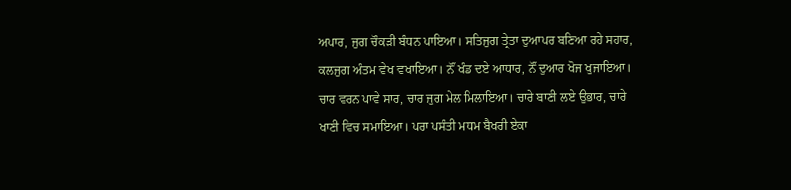ਅਪਾਰ, ਜੁਗ ਚੌਕੜੀ ਬੰਧਨ ਪਾਇਆ। ਸਤਿਜੁਗ ਤ੍ਰੇਤਾ ਦੁਆਪਰ ਬਣਿਆ ਰਹੇ ਸਹਾਰ, ਕਲਜੁਗ ਅੰਤਮ ਵੇਖ ਵਖਾਇਆ। ਨੌਂ ਖੰਡ ਦਏ ਆਧਾਰ, ਨੌਂ ਦੁਆਰ ਖੋਜ ਖੁਜਾਇਆ। ਚਾਰ ਵਰਨ ਪਾਵੇ ਸਾਰ, ਚਾਰ ਜੁਗ ਮੇਲ ਮਿਲਾਇਆ। ਚਾਰੇ ਬਾਣੀ ਲਏ ਉਭਾਰ, ਚਾਰੇ ਖਾਣੀ ਵਿਚ ਸਮਾਇਆ। ਪਰਾ ਪਸੰਤੀ ਮਧਮ ਬੈਖਰੀ ਏਕਾ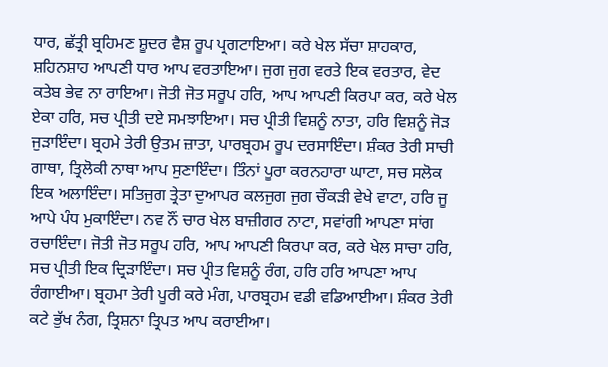ਧਾਰ, ਛੱਤ੍ਰੀ ਬ੍ਰਹਿਮਣ ਸ਼ੂਦਰ ਵੈਸ਼ ਰੂਪ ਪ੍ਰਗਟਾਇਆ। ਕਰੇ ਖੇਲ ਸੱਚਾ ਸ਼ਾਹਕਾਰ, ਸ਼ਹਿਨਸ਼ਾਹ ਆਪਣੀ ਧਾਰ ਆਪ ਵਰਤਾਇਆ। ਜੁਗ ਜੁਗ ਵਰਤੇ ਇਕ ਵਰਤਾਰ, ਵੇਦ ਕਤੇਬ ਭੇਵ ਨਾ ਰਾਇਆ। ਜੋਤੀ ਜੋਤ ਸਰੂਪ ਹਰਿ, ਆਪ ਆਪਣੀ ਕਿਰਪਾ ਕਰ, ਕਰੇ ਖੇਲ ਏਕਾ ਹਰਿ, ਸਚ ਪ੍ਰੀਤੀ ਦਏ ਸਮਝਾਇਆ। ਸਚ ਪ੍ਰੀਤੀ ਵਿਸ਼ਨੂੰ ਨਾਤਾ, ਹਰਿ ਵਿਸ਼ਨੂੰ ਜੋੜ ਜੁੜਾਇੰਦਾ। ਬ੍ਰਹਮੇ ਤੇਰੀ ਉਤਮ ਜ਼ਾਤਾ, ਪਾਰਬ੍ਰਹਮ ਰੂਪ ਦਰਸਾਇੰਦਾ। ਸ਼ੰਕਰ ਤੇਰੀ ਸਾਚੀ ਗਾਥਾ, ਤ੍ਰਿਲੋਕੀ ਨਾਥਾ ਆਪ ਸੁਣਾਇੰਦਾ। ਤਿੰਨਾਂ ਪੂਰਾ ਕਰਨਹਾਰਾ ਘਾਟਾ, ਸਚ ਸਲੋਕ ਇਕ ਅਲਾਇੰਦਾ। ਸਤਿਜੁਗ ਤ੍ਰੇਤਾ ਦੁਆਪਰ ਕਲਜੁਗ ਜੁਗ ਚੌਕੜੀ ਵੇਖੇ ਵਾਟਾ, ਹਰਿ ਜੂ ਆਪੇ ਪੰਧ ਮੁਕਾਇੰਦਾ। ਨਵ ਨੌਂ ਚਾਰ ਖੇਲ ਬਾਜ਼ੀਗਰ ਨਾਟਾ, ਸਵਾਂਗੀ ਆਪਣਾ ਸਾਂਗ ਰਚਾਇੰਦਾ। ਜੋਤੀ ਜੋਤ ਸਰੂਪ ਹਰਿ, ਆਪ ਆਪਣੀ ਕਿਰਪਾ ਕਰ, ਕਰੇ ਖੇਲ ਸਾਚਾ ਹਰਿ, ਸਚ ਪ੍ਰੀਤੀ ਇਕ ਦ੍ਰਿੜਾਇੰਦਾ। ਸਚ ਪ੍ਰੀਤ ਵਿਸ਼ਨੂੰ ਰੰਗ, ਹਰਿ ਹਰਿ ਆਪਣਾ ਆਪ ਰੰਗਾਈਆ। ਬ੍ਰਹਮਾ ਤੇਰੀ ਪੂਰੀ ਕਰੇ ਮੰਗ, ਪਾਰਬ੍ਰਹਮ ਵਡੀ ਵਡਿਆਈਆ। ਸ਼ੰਕਰ ਤੇਰੀ ਕਟੇ ਭੁੱਖ ਨੰਗ, ਤ੍ਰਿਸ਼ਨਾ ਤ੍ਰਿਪਤ ਆਪ ਕਰਾਈਆ।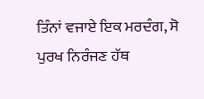ਤਿੰਨਾਂ ਵਜਾਏ ਇਕ ਮਰਦੰਗ, ਸੋ ਪੁਰਖ ਨਿਰੰਜਣ ਹੱਥ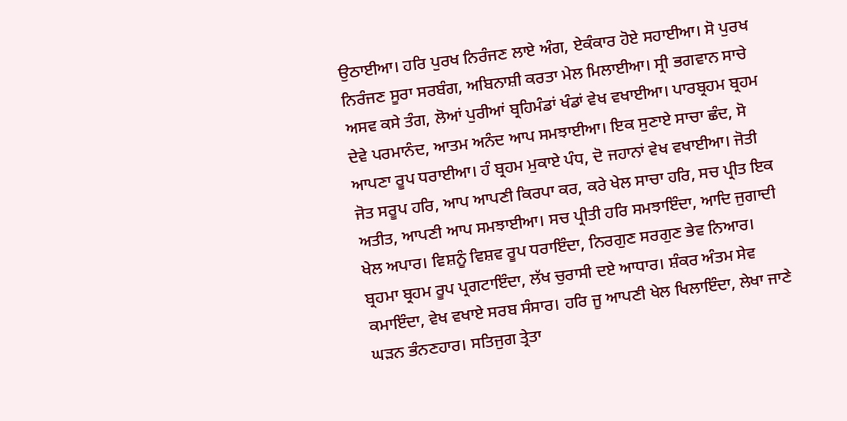ਉਠਾਈਆ। ਹਰਿ ਪੁਰਖ ਨਿਰੰਜਣ ਲਾਏ ਅੰਗ, ਏਕੰਕਾਰ ਹੋਏ ਸਹਾਈਆ। ਸੋ ਪੁਰਖ ਨਿਰੰਜਣ ਸੂਰਾ ਸਰਬੰਗ, ਅਬਿਨਾਸ਼ੀ ਕਰਤਾ ਮੇਲ ਮਿਲਾਈਆ। ਸ੍ਰੀ ਭਗਵਾਨ ਸਾਚੇ ਅਸਵ ਕਸੇ ਤੰਗ, ਲੋਆਂ ਪੁਰੀਆਂ ਬ੍ਰਹਿਮੰਡਾਂ ਖੰਡਾਂ ਵੇਖ ਵਖਾਈਆ। ਪਾਰਬ੍ਰਹਮ ਬ੍ਰਹਮ ਦੇਵੇ ਪਰਮਾਨੰਦ, ਆਤਮ ਅਨੰਦ ਆਪ ਸਮਝਾਈਆ। ਇਕ ਸੁਣਾਏ ਸਾਚਾ ਛੰਦ, ਸੋ ਆਪਣਾ ਰੂਪ ਧਰਾਈਆ। ਹੰ ਬ੍ਰਹਮ ਮੁਕਾਏ ਪੰਧ, ਦੋ ਜਹਾਨਾਂ ਵੇਖ ਵਖਾਈਆ। ਜੋਤੀ ਜੋਤ ਸਰੂਪ ਹਰਿ, ਆਪ ਆਪਣੀ ਕਿਰਪਾ ਕਰ, ਕਰੇ ਖੇਲ ਸਾਚਾ ਹਰਿ, ਸਚ ਪ੍ਰੀਤ ਇਕ ਅਤੀਤ, ਆਪਣੀ ਆਪ ਸਮਝਾਈਆ। ਸਚ ਪ੍ਰੀਤੀ ਹਰਿ ਸਮਝਾਇੰਦਾ, ਆਦਿ ਜੁਗਾਦੀ ਖੇਲ ਅਪਾਰ। ਵਿਸ਼ਨੂੰ ਵਿਸ਼ਵ ਰੂਪ ਧਰਾਇੰਦਾ, ਨਿਰਗੁਣ ਸਰਗੁਣ ਭੇਵ ਨਿਆਰ। ਬ੍ਰਹਮਾ ਬ੍ਰਹਮ ਰੂਪ ਪ੍ਰਗਟਾਇੰਦਾ, ਲੱਖ ਚੁਰਾਸੀ ਦਏ ਆਧਾਰ। ਸ਼ੰਕਰ ਅੰਤਮ ਸੇਵ ਕਮਾਇੰਦਾ, ਵੇਖ ਵਖਾਏ ਸਰਬ ਸੰਸਾਰ। ਹਰਿ ਜੂ ਆਪਣੀ ਖੇਲ ਖਿਲਾਇੰਦਾ, ਲੇਖਾ ਜਾਣੇ ਘੜਨ ਭੰਨਣਹਾਰ। ਸਤਿਜੁਗ ਤ੍ਰੇਤਾ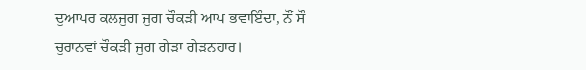ਦੁਆਪਰ ਕਲਜੁਗ ਜੁਗ ਚੌਕੜੀ ਆਪ ਭਵਾਇੰਦਾ, ਨੌਂ ਸੌ ਚੁਰਾਨਵਾਂ ਚੌਕੜੀ ਜੁਗ ਗੇੜਾ ਗੇੜਨਹਾਰ।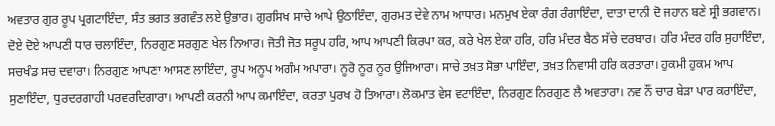ਅਵਤਾਰ ਗੁਰ ਰੂਪ ਪ੍ਰਗਟਾਇੰਦਾ, ਸੰਤ ਭਗਤ ਭਗਵੰਤ ਲਏ ਉਭਾਰ। ਗੁਰਸਿਖ ਸਾਚੇ ਆਪੇ ਉਠਾਇੰਦਾ, ਗੁਰਮਤ ਦੇਵੇ ਨਾਮ ਆਧਾਰ। ਮਨਮੁਖ ਏਕਾ ਰੰਗ ਰੰਗਾਇੰਦਾ, ਦਾਤਾ ਦਾਨੀ ਦੋ ਜਹਾਨ ਬਣੇ ਸ੍ਰੀ ਭਗਵਾਨ। ਦੋਏ ਦੋਏ ਆਪਣੀ ਧਾਰ ਚਲਾਇੰਦਾ, ਨਿਰਗੁਣ ਸਰਗੁਣ ਖੇਲ ਨਿਆਰ। ਜੋਤੀ ਜੋਤ ਸਰੂਪ ਹਰਿ, ਆਪ ਆਪਣੀ ਕਿਰਪਾ ਕਰ, ਕਰੇ ਖੇਲ ਏਕਾ ਹਰਿ, ਹਰਿ ਮੰਦਰ ਬੈਠ ਸੱਚੇ ਦਰਬਾਰ। ਹਰਿ ਮੰਦਰ ਹਰਿ ਸੁਹਾਇੰਦਾ, ਸਚਖੰਡ ਸਚ ਦਵਾਰਾ। ਨਿਰਗੁਣ ਆਪਣਾ ਆਸਣ ਲਾਇੰਦਾ, ਰੂਪ ਅਨੂਪ ਅਗੰਮ ਅਪਾਰਾ। ਨੂਰੋ ਨੂਰ ਨੂਰ ਉਜਿਆਰਾ। ਸਾਚੇ ਤਖ਼ਤ ਸੋਭਾ ਪਾਇੰਦਾ, ਤਖ਼ਤ ਨਿਵਾਸੀ ਹਰਿ ਕਰਤਾਰਾ। ਹੁਕਮੀ ਹੁਕਮ ਆਪ ਸੁਣਾਇੰਦਾ, ਧੁਰਦਰਗਾਹੀ ਪਰਵਰਦਿਗਾਰਾ। ਆਪਣੀ ਕਰਨੀ ਆਪ ਕਮਾਇੰਦਾ, ਕਰਤਾ ਪੁਰਖ ਹੋ ਤਿਆਰਾ। ਲੋਕਮਾਤ ਵੇਸ ਵਟਾਇੰਦਾ, ਨਿਰਗੁਣ ਨਿਰਗੁਣ ਲੈ ਅਵਤਾਰਾ। ਨਵ ਨੌਂ ਚਾਰ ਬੇੜਾ ਪਾਰ ਕਰਾਇੰਦਾ,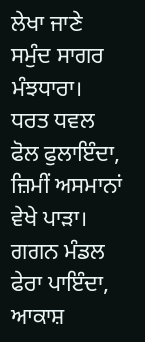ਲੇਖਾ ਜਾਣੇ ਸਮੁੰਦ ਸਾਗਰ ਮੰਝਧਾਰਾ। ਧਰਤ ਧਵਲ ਫੋਲ ਫੁਲਾਇੰਦਾ, ਜ਼ਿਮੀਂ ਅਸਮਾਨਾਂ ਵੇਖੇ ਪਾੜਾ। ਗਗਨ ਮੰਡਲ ਫੇਰਾ ਪਾਇੰਦਾ, ਆਕਾਸ਼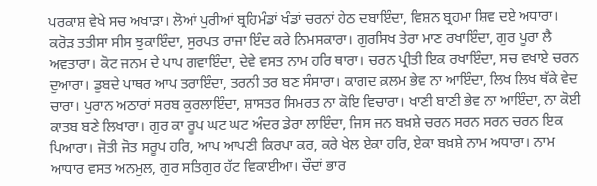ਪਰਕਾਸ਼ ਵੇਖੇ ਸਚ ਅਖਾੜਾ। ਲੋਆਂ ਪੁਰੀਆਂ ਬ੍ਰਹਿਮੰਡਾਂ ਖੰਡਾਂ ਚਰਨਾਂ ਹੇਠ ਦਬਾਇੰਦਾ, ਵਿਸ਼ਨ ਬ੍ਰਹਮਾ ਸ਼ਿਵ ਦਏ ਅਧਾਰਾ। ਕਰੋੜ ਤਤੀਸਾ ਸੀਸ ਝੁਕਾਇੰਦਾ, ਸੁਰਪਤ ਰਾਜਾ ਇੰਦ ਕਰੇ ਨਿਮਸਕਾਰਾ। ਗੁਰਸਿਖ ਤੇਰਾ ਮਾਣ ਰਖਾਇੰਦਾ, ਗੁਰ ਪੂਰਾ ਲੈ ਅਵਤਾਰਾ। ਕੋਟ ਜਨਮ ਦੇ ਪਾਪ ਗਵਾਇੰਦਾ, ਦੇਵੇ ਵਸਤ ਨਾਮ ਹਰਿ ਥਾਰਾ। ਚਰਨ ਪ੍ਰੀਤੀ ਇਕ ਰਖਾਇੰਦਾ, ਸਚ ਵਖਾਏ ਚਰਨ ਦੁਆਰਾ। ਡੁਬਦੇ ਪਾਥਰ ਆਪ ਤਰਾਇੰਦਾ, ਤਰਨੀ ਤਰ ਬਣ ਸੰਸਾਰਾ। ਕਾਗਦ ਕ਼ਲਮ ਭੇਵ ਨਾ ਆਇੰਦਾ, ਲਿਖ ਲਿਖ ਥੱਕੇ ਵੇਦ ਚਾਰਾ। ਪੁਰਾਨ ਅਠਾਰਾਂ ਸਰਬ ਕੁਰਲਾਇੰਦਾ, ਸ਼ਾਸਤਰ ਸਿਮਰਤ ਨਾ ਕੋਇ ਵਿਚਾਰਾ। ਖਾਣੀ ਬਾਣੀ ਭੇਵ ਨਾ ਆਇੰਦਾ, ਨਾ ਕੋਈ ਕਾਤਬ ਬਣੇ ਲਿਖਾਰਾ। ਗੁਰ ਕਾ ਰੂਪ ਘਟ ਘਟ ਅੰਦਰ ਡੇਰਾ ਲਾਇੰਦਾ, ਜਿਸ ਜਨ ਬਖ਼ਸ਼ੇ ਚਰਨ ਸਰਨ ਸਰਨ ਚਰਨ ਇਕ ਪਿਆਰਾ। ਜੋਤੀ ਜੋਤ ਸਰੂਪ ਹਰਿ, ਆਪ ਆਪਣੀ ਕਿਰਪਾ ਕਰ, ਕਰੇ ਖੇਲ ਏਕਾ ਹਰਿ, ਏਕਾ ਬਖ਼ਸ਼ੇ ਨਾਮ ਅਧਾਰਾ। ਨਾਮ ਆਧਾਰ ਵਸਤ ਅਨਮੁਲ, ਗੁਰ ਸਤਿਗੁਰ ਹੱਟ ਵਿਕਾਈਆ। ਚੌਦਾਂ ਭਾਰ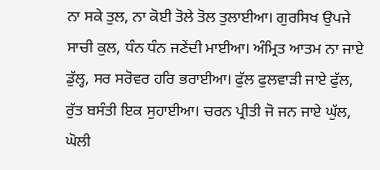ਨਾ ਸਕੇ ਤੁਲ, ਨਾ ਕੋਈ ਤੋਲੇ ਤੋਲ ਤੁਲਾਈਆ। ਗੁਰਸਿਖ ਉਪਜੇ ਸਾਚੀ ਕੁਲ, ਧੰਨ ਧੰਨ ਜਣੇਂਦੀ ਮਾਈਆ। ਅੰਮ੍ਰਿਤ ਆਤਮ ਨਾ ਜਾਏ ਡੁੱਲ੍ਹ, ਸਰ ਸਰੋਵਰ ਹਰਿ ਭਰਾਈਆ। ਫੁੱਲ ਫੁਲਵਾੜੀ ਜਾਏ ਫੁੱਲ, ਰੁੱਤ ਬਸੰਤੀ ਇਕ ਸੁਹਾਈਆ। ਚਰਨ ਪ੍ਰੀਤੀ ਜੋ ਜਨ ਜਾਏ ਘੁੱਲ, ਘੋਲੀ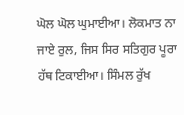ਘੋਲ ਘੋਲ ਘੁਮਾਈਆ। ਲੋਕਮਾਤ ਨਾ ਜਾਏ ਰੁਲ, ਜਿਸ ਸਿਰ ਸਤਿਗੁਰ ਪੂਰਾ ਹੱਥ ਟਿਕਾਈਆ। ਸਿੰਮਲ ਰੁੱਖ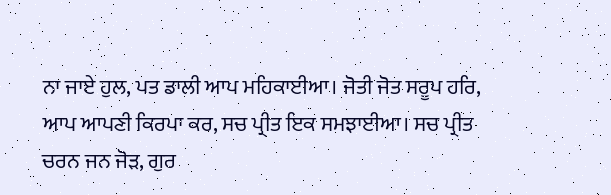ਨਾ ਜਾਏ ਹੁਲ, ਪਤ ਡਾਲੀ ਆਪ ਮਹਿਕਾਈਆ। ਜੋਤੀ ਜੋਤ ਸਰੂਪ ਹਰਿ, ਆਪ ਆਪਣੀ ਕਿਰਪਾ ਕਰ, ਸਚ ਪ੍ਰੀਤ ਇਕ ਸਮਝਾਈਆ। ਸਚ ਪ੍ਰੀਤ ਚਰਨ ਜਨ ਜੋੜ, ਗੁਰ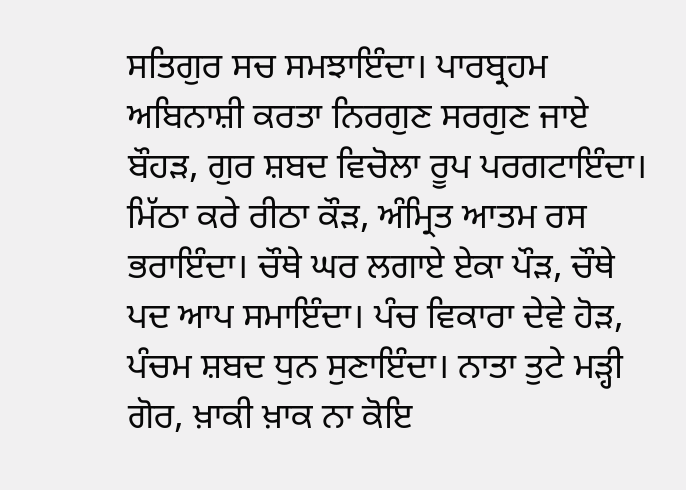ਸਤਿਗੁਰ ਸਚ ਸਮਝਾਇੰਦਾ। ਪਾਰਬ੍ਰਹਮ ਅਬਿਨਾਸ਼ੀ ਕਰਤਾ ਨਿਰਗੁਣ ਸਰਗੁਣ ਜਾਏ ਬੌਹੜ, ਗੁਰ ਸ਼ਬਦ ਵਿਚੋਲਾ ਰੂਪ ਪਰਗਟਾਇੰਦਾ। ਮਿੱਠਾ ਕਰੇ ਰੀਠਾ ਕੌੜ, ਅੰਮ੍ਰਿਤ ਆਤਮ ਰਸ ਭਰਾਇੰਦਾ। ਚੌਥੇ ਘਰ ਲਗਾਏ ਏਕਾ ਪੌੜ, ਚੌਥੇ ਪਦ ਆਪ ਸਮਾਇੰਦਾ। ਪੰਚ ਵਿਕਾਰਾ ਦੇਵੇ ਹੋੜ, ਪੰਚਮ ਸ਼ਬਦ ਧੁਨ ਸੁਣਾਇੰਦਾ। ਨਾਤਾ ਤੁਟੇ ਮੜ੍ਹੀ ਗੋਰ, ਖ਼ਾਕੀ ਖ਼ਾਕ ਨਾ ਕੋਇ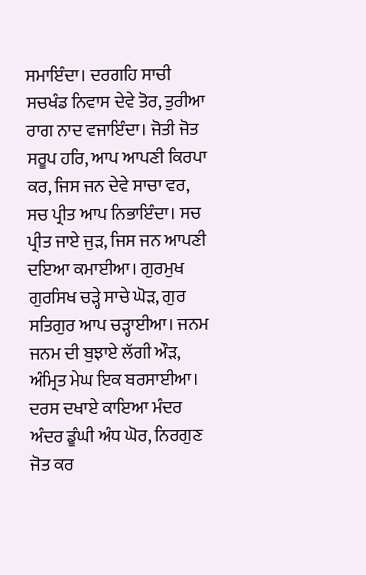ਸਮਾਇੰਦਾ। ਦਰਗਹਿ ਸਾਚੀ ਸਚਖੰਡ ਨਿਵਾਸ ਦੇਵੇ ਤੋਰ, ਤੁਰੀਆ ਰਾਗ ਨਾਦ ਵਜਾਇੰਦਾ। ਜੋਤੀ ਜੋਤ ਸਰੂਪ ਹਰਿ, ਆਪ ਆਪਣੀ ਕਿਰਪਾ ਕਰ, ਜਿਸ ਜਨ ਦੇਵੇ ਸਾਚਾ ਵਰ, ਸਚ ਪ੍ਰੀਤ ਆਪ ਨਿਭਾਇੰਦਾ। ਸਚ ਪ੍ਰੀਤ ਜਾਏ ਜੁੜ, ਜਿਸ ਜਨ ਆਪਣੀ ਦਇਆ ਕਮਾਈਆ। ਗੁਰਮੁਖ ਗੁਰਸਿਖ ਚੜ੍ਹੇ ਸਾਚੇ ਘੋੜ, ਗੁਰ ਸਤਿਗੁਰ ਆਪ ਚੜ੍ਹਾਈਆ। ਜਨਮ ਜਨਮ ਦੀ ਬੁਝਾਏ ਲੱਗੀ ਔੜ, ਅੰਮ੍ਰਿਤ ਮੇਘ ਇਕ ਬਰਸਾਈਆ। ਦਰਸ ਦਖਾਏ ਕਾਇਆ ਮੰਦਰ ਅੰਦਰ ਡੂੰਘੀ ਅੰਧ ਘੋਰ, ਨਿਰਗੁਣ ਜੋਤ ਕਰ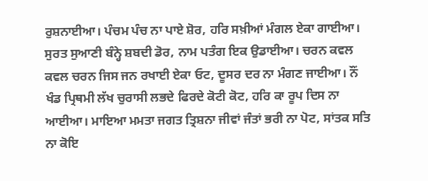ਰੁਸ਼ਨਾਈਆ। ਪੰਚਮ ਪੰਚ ਨਾ ਪਾਏ ਸ਼ੋਰ, ਹਰਿ ਸਖ਼ੀਆਂ ਮੰਗਲ ਏਕਾ ਗਾਈਆ। ਸੁਰਤ ਸੁਆਣੀ ਬੰਨ੍ਹੇ ਸ਼ਬਦੀ ਡੋਰ, ਨਾਮ ਪਤੰਗ ਇਕ ਉਡਾਈਆ। ਚਰਨ ਕਵਲ ਕਵਲ ਚਰਨ ਜਿਸ ਜਨ ਰਖਾਈ ਏਕਾ ਓਟ, ਦੂਸਰ ਦਰ ਨਾ ਮੰਗਣ ਜਾਈਆ। ਨੌਂ ਖੰਡ ਪ੍ਰਿਥਮੀ ਲੱਖ ਚੁਰਾਸੀ ਲਭਦੇ ਫਿਰਦੇ ਕੋਟੀ ਕੋਟ, ਹਰਿ ਕਾ ਰੂਪ ਦਿਸ ਨਾ ਆਈਆ। ਮਾਇਆ ਮਮਤਾ ਜਗਤ ਤ੍ਰਿਸ਼ਨਾ ਜੀਵਾਂ ਜੰਤਾਂ ਭਰੀ ਨਾ ਪੋਟ, ਸਾਂਤਕ ਸਤਿ ਨਾ ਕੋਇ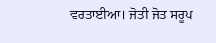ਵਰਤਾਈਆ। ਜੋਤੀ ਜੋਤ ਸਰੂਪ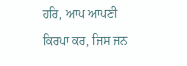ਹਰਿ, ਆਪ ਆਪਣੀ ਕਿਰਪਾ ਕਰ, ਜਿਸ ਜਨ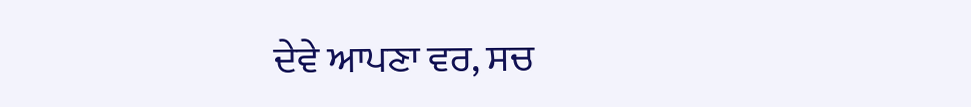ਦੇਵੇ ਆਪਣਾ ਵਰ, ਸਚ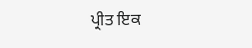ਪ੍ਰੀਤ ਇਕ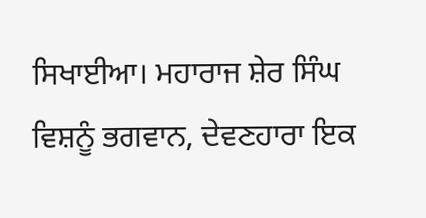ਸਿਖਾਈਆ। ਮਹਾਰਾਜ ਸ਼ੇਰ ਸਿੰਘ ਵਿਸ਼ਨੂੰ ਭਗਵਾਨ, ਦੇਵਣਹਾਰਾ ਇਕ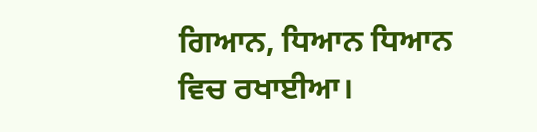ਗਿਆਨ, ਧਿਆਨ ਧਿਆਨ ਵਿਚ ਰਖਾਈਆ।